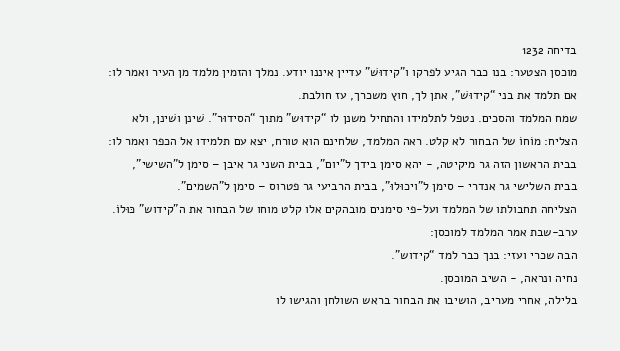בדיחה 1232
מוכסן הצטער: בנו כבר הגיע לפרקו ו"קידוּשׁ" עדיין איננו יודע. נמלך והזמין מלמד מן העיר ואמר לו:
אם תלמד את בני “קידוּשׁ”, אתן לך, חוץ משכרך, עז חולבת.
שמח המלמד והסכים. נטפל לתלמידו והתחיל משנן לו “קידוּש” מתוך “הסידוּר”. שׁינן ושׁינן, ולא הצליח: מוֹחוֹ של הבחור לא קלט. ראה המלמד, שלחינם הוא טורח, יצא עם תלמידו אל הכפר ואמר לו:
בבית הראשון הזה גר מיקיטה, - יהא סימן בידך ל"יום", בבית השני גר איבן – סימן ל"השישי", בבית השלישי גר אנדרי – סימן ל"ויכוּלוּ", בבית הרביעי גר פטרוס – סימן ל"השמים".
הצליחה תחבולתו של המלמד ועל-פי סימנים מובהקים אלו קלט מוחו של הבחור את ה"קידוש" כּוּלוֹ.
ערב-שבת אמר המלמד למוכסן:
הבה שכרי ועזי: בנך כבר למד “קידוש”.
נחיה ונראה, - השיב המוכסן.
בלילה, אחרי מעריב, הושיבו את הבחור בראש השולחן והגישו לו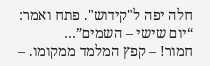חלה יפה ל"קידוש". פתח ואמר:
“יום שישי – השמים”…
חמור! – קפץ המלמד ממקומו. –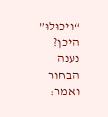“ויכוּלוּ” היכן?
נענה הבחור ואמר: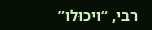רבי, “ויכוּלו”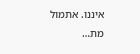איננו. אתמול מת…